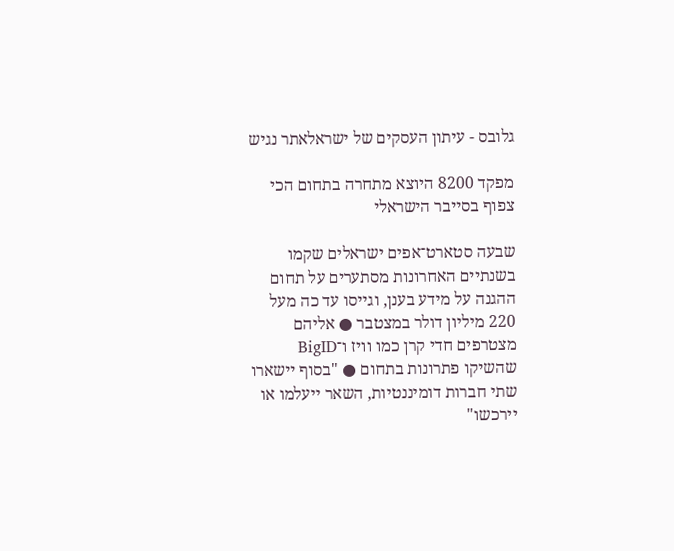גלובס - עיתון העסקים של ישראלאתר נגיש

מפקד 8200 היוצא מתחרה בתחום הכי צפוף בסייבר הישראלי

שבעה סטארט־אפים ישראלים שקמו בשנתיים האחרונות מסתערים על תחום ההגנה על מידע בענן, וגייסו עד כה מעל 220 מיליון דולר במצטבר ● אליהם מצטרפים חדי קרן כמו וויז ו־BigID שהשיקו פתרונות בתחום ● "בסוף יישארו שתי חברות דומיננטיות, השאר ייעלמו או יירכשו"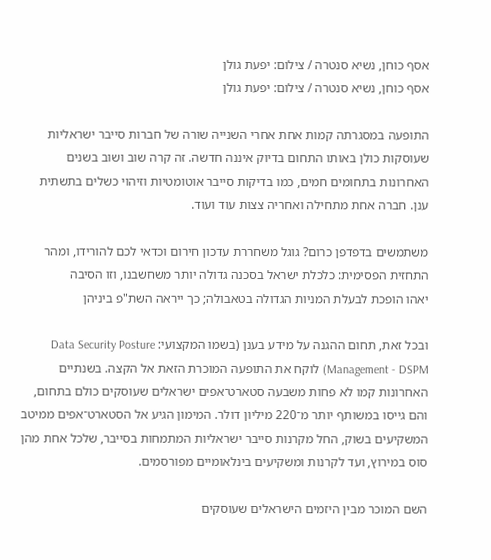אסף כוחן, נשיא סנטרה / צילום: יפעת גולן
אסף כוחן, נשיא סנטרה / צילום: יפעת גולן

התופעה במסגרתה קמות אחת אחרי השנייה שורה של חברות סייבר ישראליות שעוסקות כולן באותו התחום בדיוק איננה חדשה. זה קרה שוב ושוב בשנים האחרונות בתחומים חמים, כמו בדיקות סייבר אוטומטיות וזיהוי כשלים בתשתית ענן. חברה אחת מתחילה ואחריה צצות עוד ועוד.

משתמשים בדפדפן כרום? גוגל משחררת עדכון חירום וכדאי לכם להורידו, ומהר
התחזית הפסימית: כלכלת ישראל בסכנה גדולה יותר משחשבנו, וזו הסיבה
יאהו הופכת לבעלת המניות הגדולה בטאבולה; כך ייראה השת"פ ביניהן

ובכל זאת, תחום ההגנה על מידע בענן (בשמו המקצועי: Data Security Posture Management - DSPM) לוקח את התופעה המוכרת הזאת אל הקצה. בשנתיים האחרונות קמו לא פחות משבעה סטארט־אפים ישראלים שעוסקים כולם בתחום, והם גייסו במשותף יותר מ־220 מיליון דולר. המימון הגיע אל הסטארט־אפים ממיטב המשקיעים בשוק, החל מקרנות סייבר ישראליות המתמחות בסייבר, שלכל אחת מהן סוס במירוץ, ועד לקרנות ומשקיעים בינלאומיים מפורסמים.

השם המוכר מבין היזמים הישראלים שעוסקים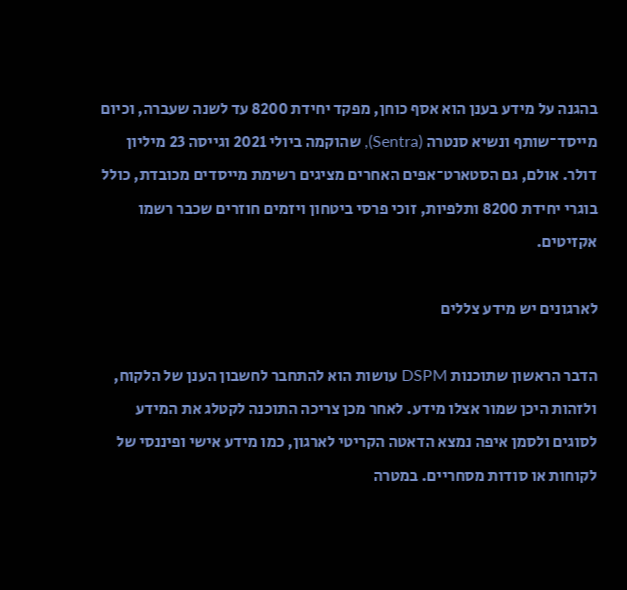בהגנה על מידע בענן הוא אסף כוחן, מפקד יחידת 8200 עד לשנה שעברה, וכיום מייסד־שותף ונשיא סנטרה (Sentra), שהוקמה ביולי 2021 וגייסה 23 מיליון דולר. אולם, גם הסטארט־אפים האחרים מציגים רשימת מייסדים מכובדת, כולל בוגרי יחידת 8200 ותלפיות, זוכי פרסי ביטחון ויזמים חוזרים שכבר רשמו אקזיטים.

לארגונים יש מידע צללים

הדבר הראשון שתוכנות DSPM עושות הוא להתחבר לחשבון הענן של הלקוח, ולזהות היכן שמור אצלו מידע. לאחר מכן צריכה התוכנה לקטלג את המידע לסוגים ולסמן איפה נמצא הדאטה הקריטי לארגון, כמו מידע אישי ופיננסי של לקוחות או סודות מסחריים. במטרה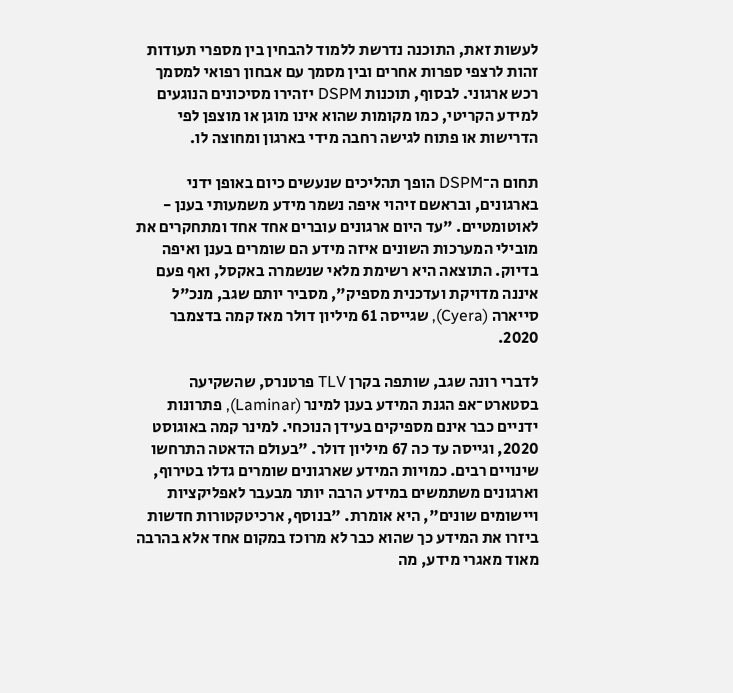לעשות זאת, התוכנה נדרשת ללמוד להבחין בין מספרי תעודות זהות לרצפי ספרות אחרים ובין מסמך עם אבחון רפואי למסמך רכש ארגוני. לבסוף, תוכנות DSPM יזהירו מסיכונים הנוגעים למידע הקריטי, כמו מקומות שהוא אינו מוגן או מוצפן לפי הדרישות או פתוח לגישה רחבה מידי בארגון ומחוצה לו.

תחום ה־DSPM הופך תהליכים שנעשים כיום באופן ידני בארגונים, ובראשם זיהוי איפה נשמר מידע משמעותי בענן - לאוטומטיים. "עד היום ארגונים עוברים אחד אחד ומתחקרים את מובילי המערכות השונים איזה מידע הם שומרים בענן ואיפה בדיוק. התוצאה היא רשימת מלאי שנשמרה באקסל, ואף פעם איננה מדויקת ועדכנית מספיק", מסביר יותם שגב, מנכ"ל סייארה (Cyera), שגייסה 61 מיליון דולר מאז קמה בדצמבר 2020.

לדברי רונה שגב, שותפה בקרן TLV פרטנרס, שהשקיעה בסטארט־אפ הגנת המידע בענן למינר (Laminar), פתרונות ידניים כבר אינם מספיקים בעידן הנוכחי. למינר קמה באוגוסט 2020, וגייסה עד כה 67 מיליון דולר. "בעולם הדאטה התרחשו שינויים רבים. כמויות המידע שארגונים שומרים גדלו בטירוף, וארגונים משתמשים במידע הרבה יותר מבעבר לאפליקציות ויישומים שונים", היא אומרת. "בנוסף, ארכיטקטורות חדשות ביזרו את המידע כך שהוא כבר לא מרוכז במקום אחד אלא בהרבה מאוד מאגרי מידע, מה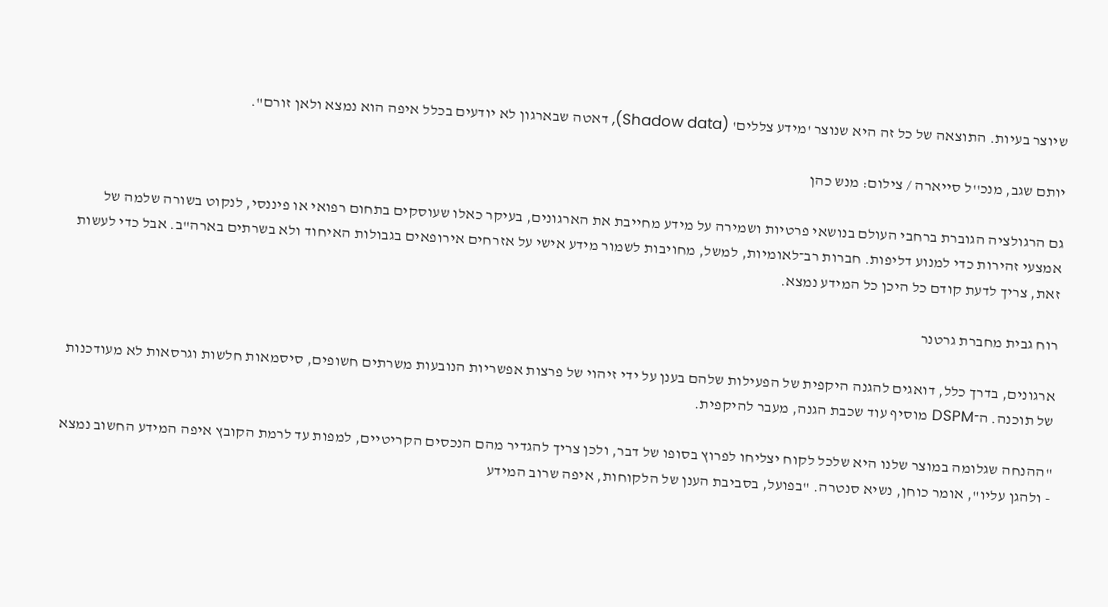שיוצר בעיות. התוצאה של כל זה היא שנוצר 'מידע צללים' (Shadow data), דאטה שבארגון לא יודעים בכלל איפה הוא נמצא ולאן זורם".

יותם שגב, מנכ''ל סייארה / צילום: מנש כהן

גם הרגולציה הגוברת ברחבי העולם בנושאי פרטיות ושמירה על מידע מחייבת את הארגונים, בעיקר כאלו שעוסקים בתחום רפואי או פיננסי, לנקוט בשורה שלמה של אמצעי זהירות כדי למנוע דליפות. חברות רב־לאומיות, למשל, מחויבות לשמור מידע אישי על אזרחים אירופאים בגבולות האיחוד ולא בשרתים בארה"ב. אבל כדי לעשות זאת, צריך לדעת קודם כל היכן כל המידע נמצא.

רוח גבית מחברת גרטנר

ארגונים, בדרך כלל, דואגים להגנה היקפית של הפעילות שלהם בענן על ידי זיהוי של פרצות אפשריות הנובעות משרתים חשופים, סיסמאות חלשות וגרסאות לא מעודכנות של תוכנה. ה־DSPM מוסיף עוד שכבת הגנה, מעבר להיקפית.

"ההנחה שגלומה במוצר שלנו היא שלכל לקוח יצליחו לפרוץ בסופו של דבר, ולכן צריך להגדיר מהם הנכסים הקריטיים, למפות עד לרמת הקובץ איפה המידע החשוב נמצא - ולהגן עליו", אומר כוחן, נשיא סנטרה. "בפועל, בסביבת הענן של הלקוחות, איפה שרוב המידע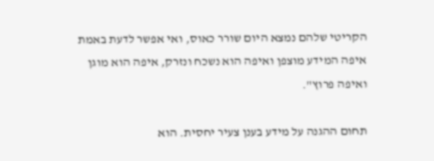הקריטי שלהם נמצא היום שורר כאוס, ואי אפשר לדעת באמת איפה המידע מוצפן ואיפה הוא נשכח ונזרק, איפה הוא מוגן ואיפה פרוץ".

תחום ההגנה על מידע בענן צעיר יחסית. הוא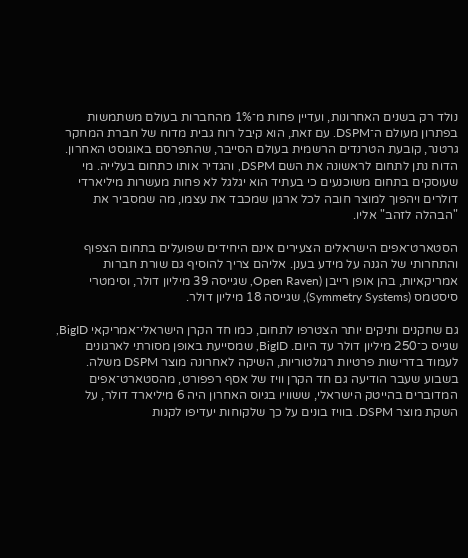נולד רק בשנים האחרונות, ועדיין פחות מ־1% מהחברות בעולם משתמשות בפתרון מעולם ה־DSPM. עם זאת, הוא קיבל רוח גבית מדוח של חברת המחקר גרטנר, קובעת הטרנדים הרשמית בעולם הסייבר, שהתפרסם באוגוסט האחרון. הדוח נתן לתחום לראשונה את השם DSPM, והגדיר אותו כתחום בעלייה. מי שעוסקים בתחום משוכנעים כי בעתיד הוא יגלגל לא פחות מעשרות מיליארדי דולרים ויהפוך למוצר חובה לכל ארגון שמכבד את עצמו, מה שמסביר את "הבהלה לזהב" אליו.

הסטארט־אפים הישראלים הצעירים אינם היחידים שפועלים בתחום הצפוף והתחרותי של הגנה על מידע בענן. אליהם צריך להוסיף גם שורת חברות אמריקאיות, בהן אופן רייבן (Open Raven, שגייסה 39 מיליון דולר, וסימטרי סיסטמס (Symmetry Systems), שגייסה 18 מיליון דולר.

גם שחקנים ותיקים יותר הצטרפו לתחום, כמו חד הקרן הישראלי־אמריקאי BigID, שגייס כ־250 מיליון דולר עד היום. BigID, שמסייעת באופן מסורתי לארגונים לעמוד בדרישות פרטיות רגולטוריות, השיקה לאחרונה מוצר DSPM משלה. בשבוע שעבר הודיעה גם חד הקרן וויז של אסף רפפורט, מהסטארט־אפים המדוברים בהייטק הישראלי, ששוויו בגיוס האחרון היה 6 מיליארד דולר, על השקת מוצר DSPM. בוויז בונים על כך שלקוחות יעדיפו לקנות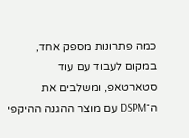כמה פתרונות מספק אחד, במקום לעבוד עם עוד סטארטאפ, ומשלבים את ה־DSPM עם מוצר ההגנה ההיקפי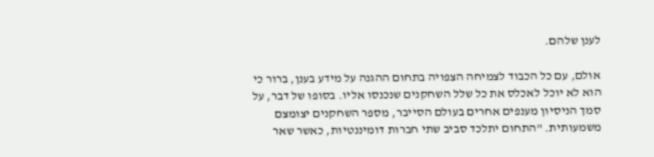לענן שלהם.

אולם, עם כל הכבוד לצמיחה הצפויה בתחום ההגנה על מידע בענן, ברור כי הוא לא יוכל לאכלס את כל שלל השחקנים שנכנסו אליו. בסופו של דבר, על סמך הניסיון מענפים אחרים בעולם הסייבר, מספר השחקנים יצומצם משמעותית. "התחום יתלכד סביב שתי חברות דומיננטיות, כאשר שאר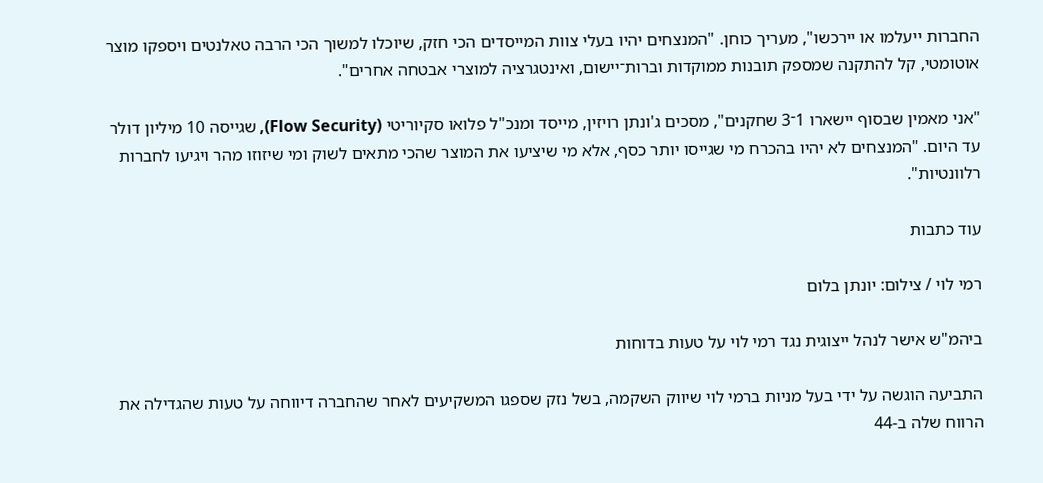החברות ייעלמו או יירכשו", מעריך כוחן. "המנצחים יהיו בעלי צוות המייסדים הכי חזק, שיוכלו למשוך הכי הרבה טאלנטים ויספקו מוצר אוטומטי, קל להתקנה שמספק תובנות ממוקדות וברות־יישום, ואינטגרציה למוצרי אבטחה אחרים".

"אני מאמין שבסוף יישארו 1־3 שחקנים", מסכים ג'ונתן רויזין, מייסד ומנכ"ל פלואו סקיוריטי (Flow Security), שגייסה 10 מיליון דולר עד היום. "המנצחים לא יהיו בהכרח מי שגייסו יותר כסף, אלא מי שיציעו את המוצר שהכי מתאים לשוק ומי שיזוזו מהר ויגיעו לחברות רלוונטיות".

עוד כתבות

רמי לוי / צילום: יונתן בלום

ביהמ"ש אישר לנהל ייצוגית נגד רמי לוי על טעות בדוחות

התביעה הוגשה על ידי בעל מניות ברמי לוי שיווק השקמה, בשל נזק שספגו המשקיעים לאחר שהחברה דיווחה על טעות שהגדילה את הרווח שלה ב-44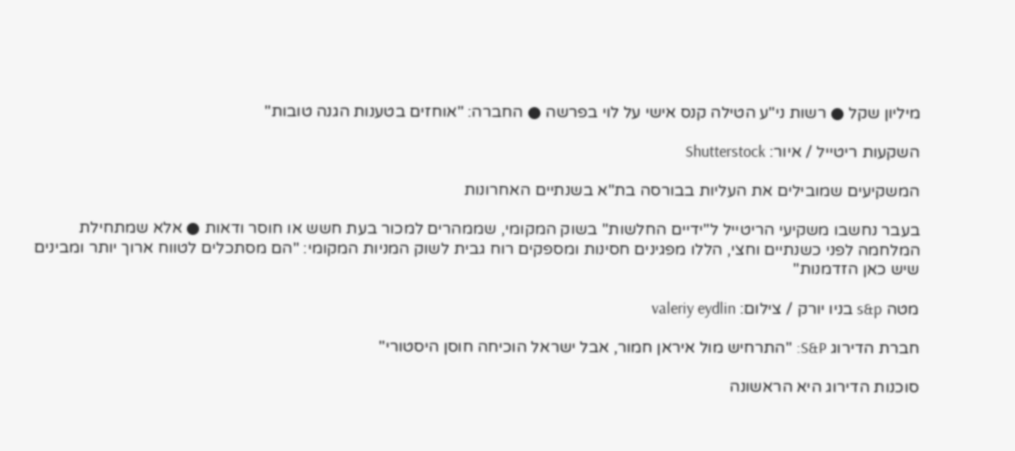מיליון שקל ● רשות ני"ע הטילה קנס אישי על לוי בפרשה ● החברה: "אוחזים בטענות הגנה טובות"

השקעות ריטייל / איור: Shutterstock

המשקיעים שמובילים את העליות בבורסה בת"א בשנתיים האחרונות

בעבר נחשבו משקיעי הריטייל ל"ידיים החלשות" בשוק המקומי, שממהרים למכור בעת חשש או חוסר ודאות ● אלא שמתחילת המלחמה לפני כשנתיים וחצי, הללו מפגינים חסינות ומספקים רוח גבית לשוק המניות המקומי: "הם מסתכלים לטווח ארוך יותר ומבינים שיש כאן הזדמנות"

מטה s&p בניו יורק / צילום: valeriy eydlin

חברת הדירוג S&P: "התרחיש מול איראן חמור, אבל ישראל הוכיחה חוסן היסטורי"

סוכנות הדירוג היא הראשונה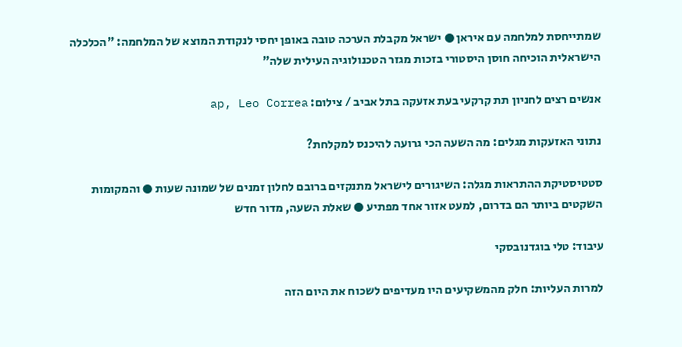שמתייחסת למלחמה עם איראן ● ישראל מקבלת הערכה טובה באופן יחסי לנקודת המוצא של המלחמה: "הכלכלה הישראלית הוכיחה חוסן היסטורי בזכות מגזר הטכנולוגיה העילית שלה"

אנשים רצים לחניון תת קרקעי בעת אזעקה בתל אביב / צילום: ap, Leo Correa

נתוני האזעקות מגלים: מה השעה הכי גרועה להיכנס למקלחת?

סטטיסטיקת ההתראות מגלה: השיגורים לישראל מתנקזים ברובם לחלון זמנים של שמונה שעות ● והמקומות השקטים ביותר הם בדרום, למעט אזור אחד מפתיע ● שאלת השעה, מדור חדש

עיבוד: טלי בוגדנובסקי

למרות העליות: חלק מהמשקיעים היו מעדיפים לשכוח את היום הזה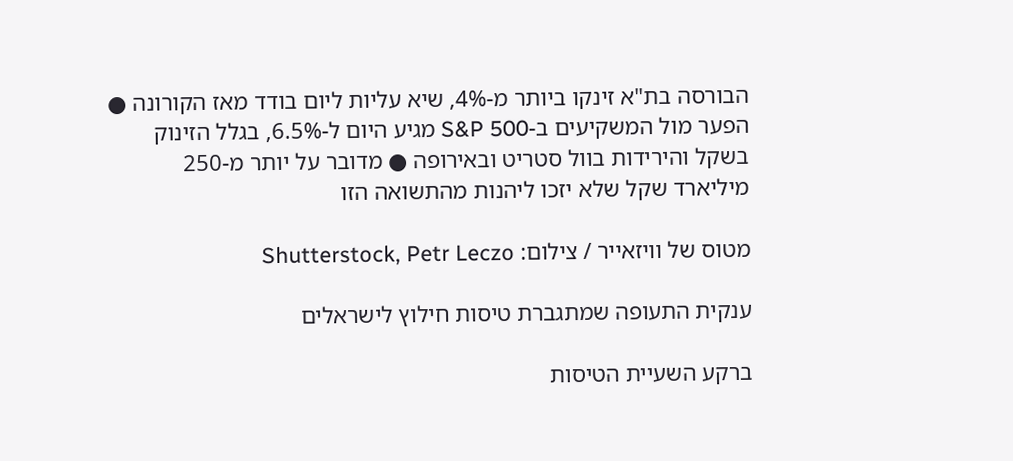הבורסה בת"א זינקו ביותר מ-4%, שיא עליות ליום בודד מאז הקורונה ● הפער מול המשקיעים ב-S&P 500 מגיע היום ל-6.5%, בגלל הזינוק בשקל והירידות בוול סטריט ובאירופה ● מדובר על יותר מ-250 מיליארד שקל שלא יזכו ליהנות מהתשואה הזו

מטוס של וויזאייר / צילום: Shutterstock, Petr Leczo

ענקית התעופה שמתגברת טיסות חילוץ לישראלים

ברקע השעיית הטיסות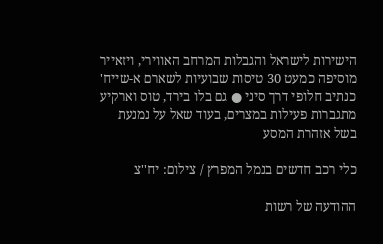הישירות לישראל והגבלות המרחב האווירי, ויזאייר מוסיפה כמעט 30 טיסות שבועיות לשארם א-שייח' כנתיב חלופי דרך סיני ● גם בלו בירד, טוס וארקיע מתגברות פעילות במצרים, בעוד שאל על נמנעת בשל אזהרת המסע

כלי רכב חדשים בנמל המפרץ / צילום: יח''צ

ההודעה של רשות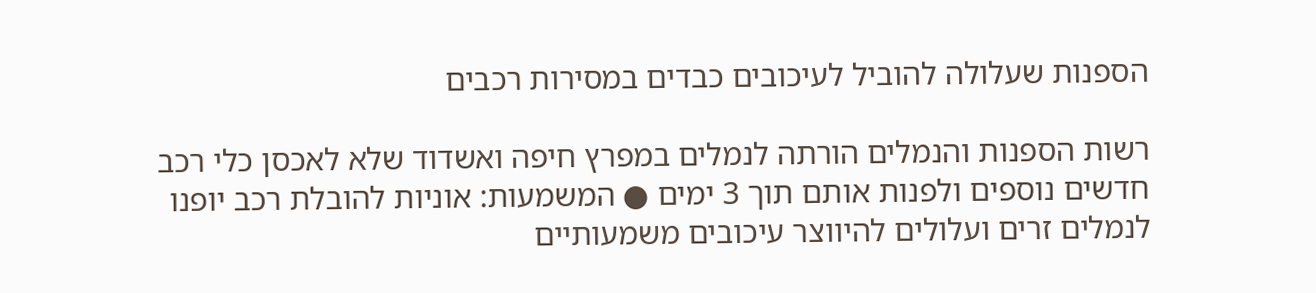הספנות שעלולה להוביל לעיכובים כבדים במסירות רכבים

רשות הספנות והנמלים הורתה לנמלים במפרץ חיפה ואשדוד שלא לאכסן כלי רכב חדשים נוספים ולפנות אותם תוך 3 ימים ● המשמעות: אוניות להובלת רכב יופנו לנמלים זרים ועלולים להיווצר עיכובים משמעותיים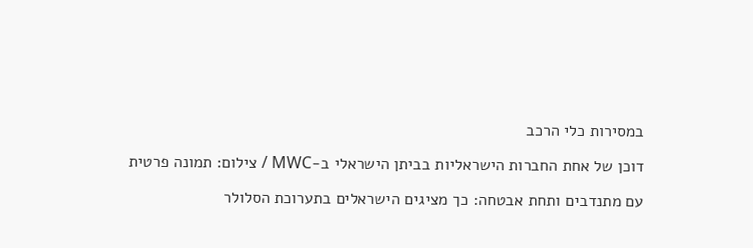במסירות כלי הרכב

דוכן של אחת החברות הישראליות בביתן הישראלי ב-MWC / צילום: תמונה פרטית

עם מתנדבים ותחת אבטחה: כך מציגים הישראלים בתערוכת הסלולר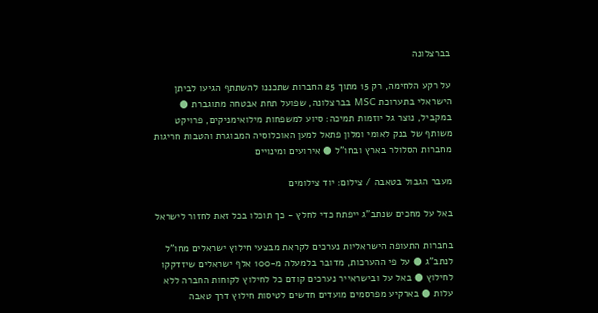בברצלונה

על רקע הלחימה, רק 15 מתוך 25 החברות שתכננו להשתתף הגיעו לביתן הישראלי בתערוכת MSC בברצלונה, שפועל תחת אבטחה מתוגברת ● במקביל, נוצר גל יוזמות תמיכה: סיוע למשפחות מילואימניקים, פרויקט משותף של בנק לאומי ומלון פתאל למען האוכלוסיה המבוגרת והטבות חריגות מחברות הסלולר בארץ ובחו”ל ● אירועים ומינויים

מעבר הגבול בטאבה / צילום: יוד צילומים

באל על מחכים שנתב"ג ייפתח כדי לחלץ - כך תוכלו בכל זאת לחזור לישראל

בחברות התעופה הישראליות נערכים לקראת מבצעי חילוץ ישראלים מחו"ל לנתב"ג ● על פי ההערכות, מדובר בלמעלה מ-100 אלף ישראלים שיזדקקו לחילוץ ● באל על ובישראייר נערכים קודם כל לחילוץ לקוחות החברה ללא עלות ● בארקיע מפרסמים מועדים חדשים לטיסות חילוץ דרך טאבה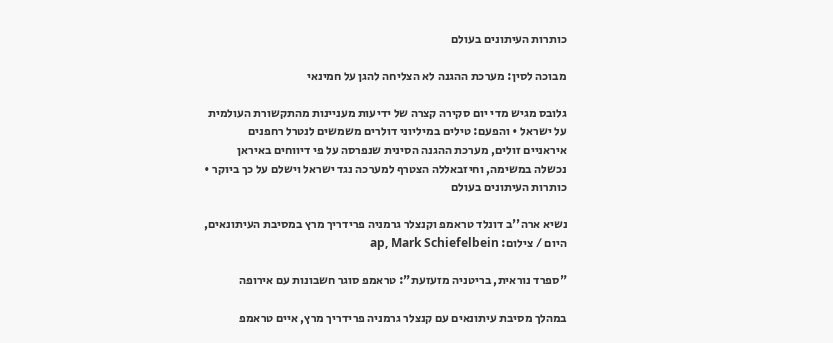כותרות העיתונים בעולם

מבוכה לסין: מערכת ההגנה לא הצליחה להגן על חמינאי

גלובס מגיש מדי יום סקירה קצרה של ידיעות מעניינות מהתקשורת העולמית על ישראל • והפעם: טילים במיליוני דולרים משמשים לנטרל רחפנים איראניים זולים, מערכת ההגנה הסינית שנפרסה על פי דיווחים באיראן נכשלה במשימה, וחיזבאללה הצטרף למערכה נגד ישראל וישלם על כך ביוקר • כותרות העיתונים בעולם

נשיא ארה''ב דונלד טראמפ וקנצלר גרמניה פרידריך מרץ במסיבת העיתונאים, היום / צילום: ap, Mark Schiefelbein

"ספרד נוראית, בריטניה מזעזעת": טראמפ סוגר חשבונות עם אירופה

במהלך מסיבת עיתונאים עם קנצלר גרמניה פרידריך מרץ, איים טראמפ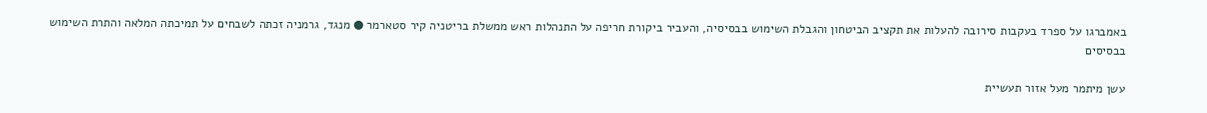באמברגו על ספרד בעקבות סירובה להעלות את תקציב הביטחון והגבלת השימוש בבסיסיה, והעביר ביקורת חריפה על התנהלות ראש ממשלת בריטניה קיר סטארמר ● מנגד, גרמניה זכתה לשבחים על תמיכתה המלאה והתרת השימוש בבסיסים

עשן מיתמר מעל אזור תעשיית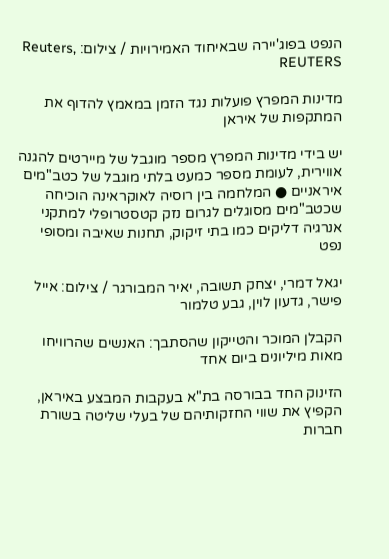הנפט בפוג'יירה שבאיחוד האמירויות / צילום: Reuters, REUTERS

מדינות המפרץ פועלות נגד הזמן במאמץ להדוף את המתקפות של איראן

יש בידי מדינות המפרץ מספר מוגבל של מיירטים להגנה אווירית, לעומת מספר כמעט בלתי מוגבל של כטב"מים איראניים ● המלחמה בין רוסיה לאוקראינה הוכיחה שכטב"מים מסוגלים לגרום נזק קטסטרופלי למתקני אנרגיה דליקים כמו בתי זיקוק, תחנות שאיבה ומסופי נפט

יגאל דמרי, יצחק תשובה, יאיר המבורגר / צילום: אייל פישר, גדעון לוין, גבע טלמור

הקבלן המוכר והטייקון שהסתבך: האנשים שהרוויחו מאות מיליונים ביום אחד

הזינוק החד בבורסה בת"א בעקבות המבצע באיראן, הקפיץ את שווי החזקותיהם של בעלי שליטה בשורת חברות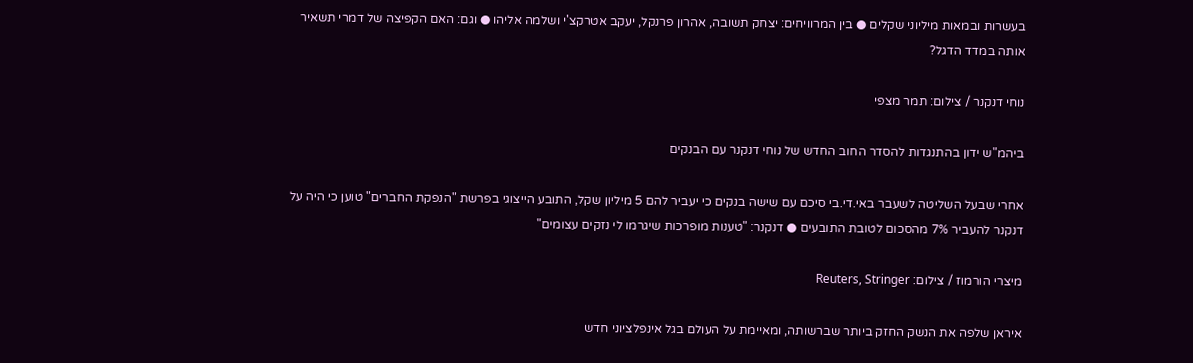בעשרות ובמאות מיליוני שקלים ● בין המרוויחים: יצחק תשובה, אהרון פרנקל, יעקב אטרקצ'י ושלמה אליהו ● וגם: האם הקפיצה של דמרי תשאיר אותה במדד הדגל?

נוחי דנקנר / צילום: תמר מצפי

ביהמ"ש ידון בהתנגדות להסדר החוב החדש של נוחי דנקנר עם הבנקים

אחרי שבעל השליטה לשעבר באי.די.בי סיכם עם שישה בנקים כי יעביר להם 5 מיליון שקל, התובע הייצוגי בפרשת "הנפקת החברים" טוען כי היה על דנקנר להעביר 7% מהסכום לטובת התובעים ● דנקנר: "טענות מופרכות שיגרמו לי נזקים עצומים"

מיצרי הורמוז / צילום: Reuters, Stringer

איראן שלפה את הנשק החזק ביותר שברשותה, ומאיימת על העולם בגל אינפלציוני חדש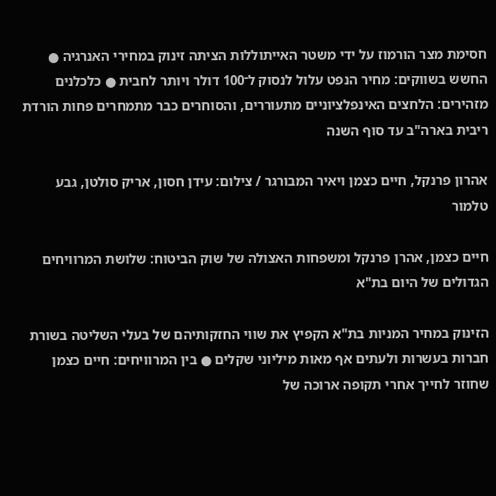חסימת מצר הורמוז על ידי משטר האייתוללות הציתה זינוק במחירי האנרגיה ● החשש בשווקים: מחיר הנפט עלול לנסוק ל־100 דולר ויותר לחבית ● כלכלנים מזהירים: הלחצים האינפלציוניים מתעוררים, והסוחרים כבר מתמחרים פחות הורדת ריבית בארה"ב עד סוף השנה

אהרון פרנקל, חיים כצמן ויאיר המבורגר / צילום: עידן חסון, אריק סולטן, גבע טלמור

חיים כצמן, אהרן פרנקל ומשפחות האצולה של שוק הביטוח: שלושת המרוויחים הגדולים של היום בת"א

הזינוק במחיר המניות בת"א הקפיץ את שווי החזקותיהם של בעלי השליטה בשורת חברות בעשרות ולעתים אף מאות מיליוני שקלים ● בין המרוויחים: חיים כצמן שחוזר לחייך אחרי תקופה ארוכה של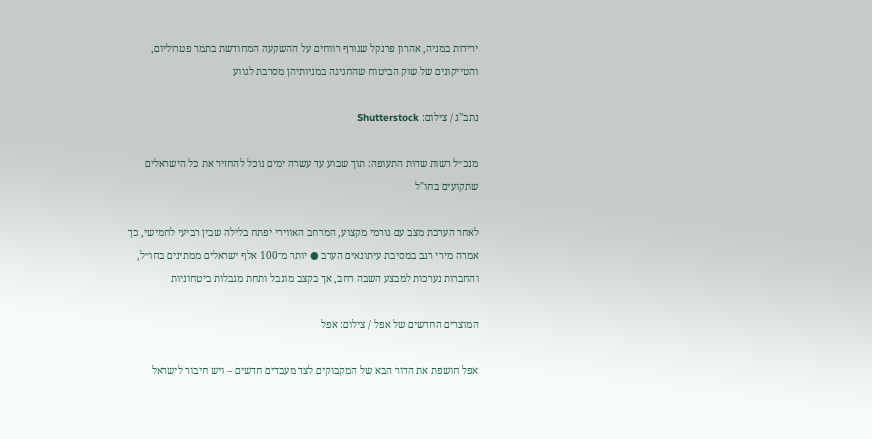ירידות במניה, אהרון פרנקל שגורף רווחים על ההשקעה המחודשת בתמר פטרוליום, והטייקונים של שוק הביטוח שהחגיגה במניותיהן מסרבת לגווע

נתב''ג / צילום: Shutterstock

מנכ״ל רשות שדות התעופה: תוך שבוע עד עשרה ימים נוכל להחזיר את כל הישראלים שתקועים בחו"ל

לאחר הערכת מצב עם גורמי מקצוע, המרחב האווירי יפתח בלילה שבין רביעי לחמישי, כך אמרה מירי רגב במסיבת עיתונאים הערב ● יותר מ־100 אלף ישראלים ממתינים בחו״ל, והחברות נערכות למבצע השבה רחב, אך בקצב מוגבל ותחת מגבלות ביטחוניות

המוצרים החדשים של אפל / צילום: אפל

אפל חושפת את הדור הבא של המקבוקים לצד מעבדים חדשים – ויש חיבור לישראל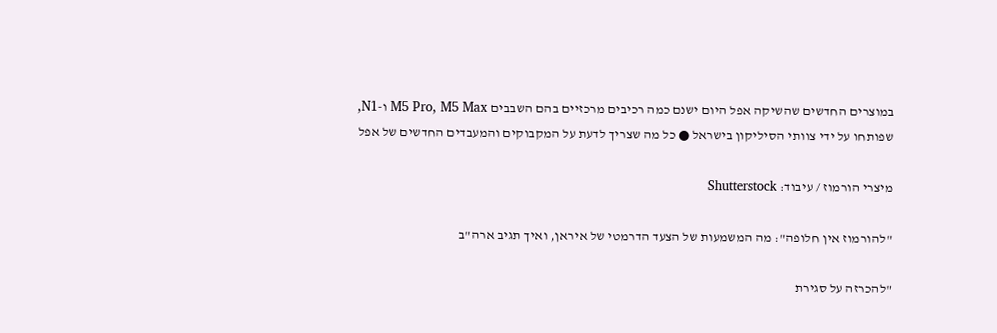במוצרים החדשים שהשיקה אפל היום ישנם כמה רכיבים מרכזיים בהם השבבים M5 Pro, M5 Max ו-N1, שפותחו על ידי צוותי הסיליקון בישראל ● כל מה שצריך לדעת על המקבוקים והמעבדים החדשים של אפל

מיצרי הורמוז / עיבוד: Shutterstock

"להורמוז אין חלופה": מה המשמעות של הצעד הדרמטי של איראן, ואיך תגיב ארה"ב

"להכרזה על סגירת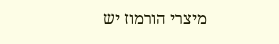מיצרי הורמוז יש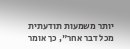יותר משמעות תודעתית מכל דבר אחר", כך אומר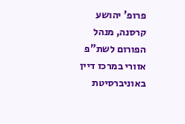פרופ' יהושע קרסנה, מנהל הפורום לשת"פ אזורי במרכז דיין באוניברסיטת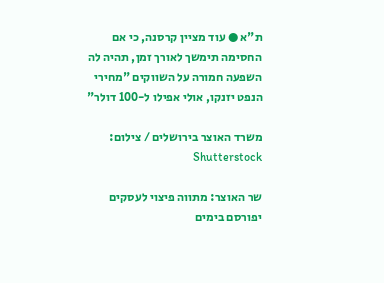ת"א ● עוד מציין קרסנה, כי אם החסימה תימשך לאורך זמן, תהיה לה השפעה חמורה על השווקים "מחירי הנפט יזנקו, אולי אפילו ל-100 דולר"

משרד האוצר בירושלים / צילום: Shutterstock

שר האוצר: מתווה פיצוי לעסקים יפורסם בימים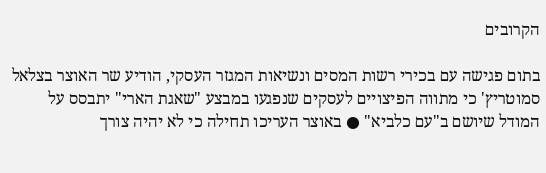הקרובים

בתום פגישה עם בכירי רשות המסים ונשיאות המגזר העסקי, הודיע שר האוצר בצלאל סמוטריץ' כי מתווה הפיצויים לעסקים שנפגעו במבצע "שאגת הארי" יתבסס על המודל שיושם ב"עם כלביא" ● באוצר העריכו תחילה כי לא יהיה צורך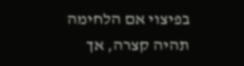בפיצוי אם הלחימה תהיה קצרה, אך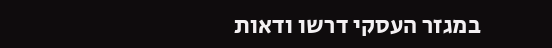במגזר העסקי דרשו ודאות